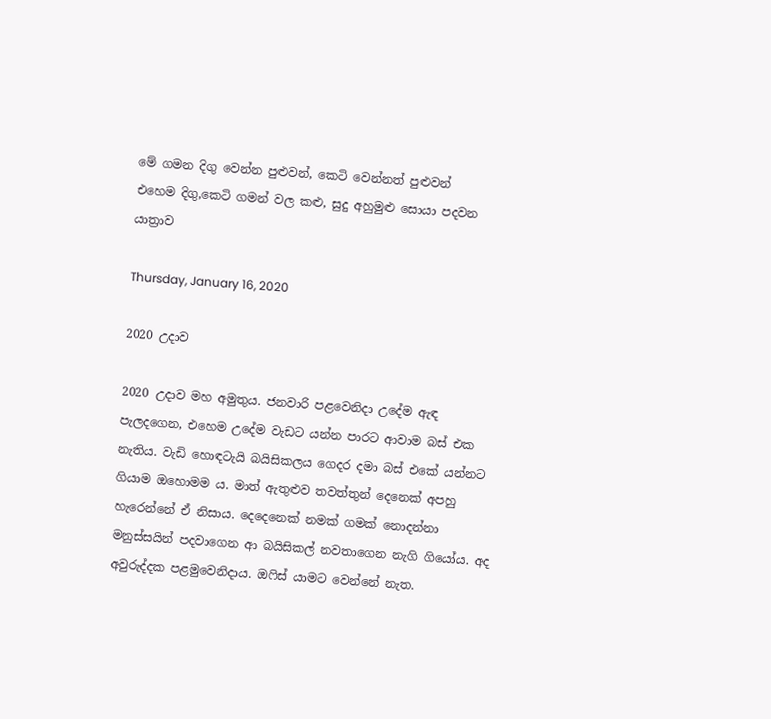මේ ගමන දිගු වෙන්න පුළුවන්, කෙටි වෙන්නත් පුළුවන්
එහෙම දිගු,කෙටි ගමන් වල කළු, සුදු අහුමුළු සොයා පදවන යාත්‍රාව

Thursday, January 16, 2020

2020 උදාව

2020 උදාව මහ අමුතුය. ජනවාරි පළවෙනිදා උදේම ඇඳ පැල‍දගෙන, එහෙම උදේම වැඩට යන්න පාරට ආවාම බස් එක නැතිය. වැඩි හොඳටැයි බයිසිකලය ගෙදර දමා බස් එකේ යන්නට ගියාම ඔහොමම ය. මාත් ඇතුළුව තවත්තුන් දෙනෙක් අපහු හැරෙන්නේ ඒ නිසාය. දෙදෙනෙක් නමක් ගමක් නොදන්නා මනුස්සයින් පදවාගෙන ආ බයිසිකල් නවතාගෙන නැගි ගියෝය. අද අවුරුද්දක පළමුවෙනිදාය. ඔ‍ෆිස් යාමට වෙන්නේ නැත.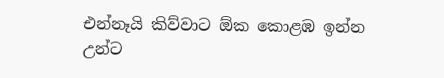එන්නෑයි කිව්වාට ඕක කොළඹ ඉන්න උන්ට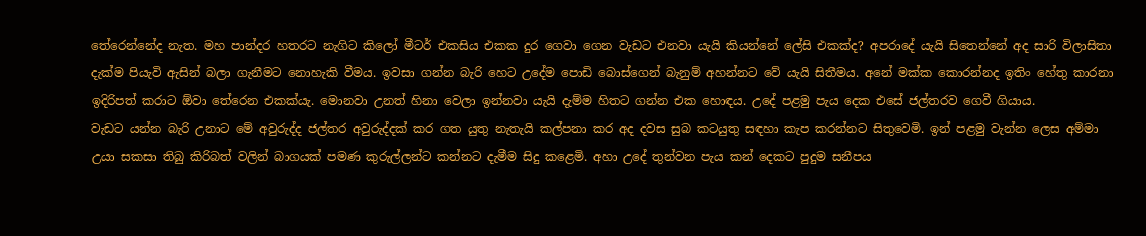තේරෙන්නේද නැත. මහ පාන්දර හතරට නැගිට කිලෝ මීටර් එකසිය එකක දුර ගෙවා ගෙන වැඩට එනවා යැයි කියන්නේ ලේසි එකක්ද? අපරාදේ යැයි සිතෙන්නේ අද සාරි විලාසිතා දැක්ම පියැවි ඇසින් බලා ගැනීමට නොහැකි වීමය. ඉවසා ගන්න බැරි හෙට උදේම පොඩි බොස්ගෙන් බැනුම් අහන්නට වේ යැයි සිතීමය. අනේ මක්ක කො‍රන්නද ඉතිං හේතු කාරනා ඉදිරිපත් කරාට ඕවා තේරෙන එකක්යැ. මොනවා උනත් හිනා වෙලා ඉන්නවා යැයි දැම්ම හිතට ගන්න එක හොඳය. උදේ පළමු පැය දෙක එසේ ජල්තරව ගෙවී ගියාය.
වැඩට යන්න බැරි උනාට මේ අවුරුද්ද ජල්තර අවුරුද්දක් කර ගත යුතු නැතැයි කල්පනා කර අද දවස සුබ කටයුතු සඳහා කැප කරන්නට සිතුවෙමි. ඉන් පළමු වැන්න ලෙස අම්මා උයා සකසා තිබු කිරිබත් වලින් බාගයක් පමණ කුරුල්ලන්ට කන්නට දැමීම සිදු කළෙමි. අහා උදේ තුන්වන පැය කන් දෙකට පුදුම සනීපය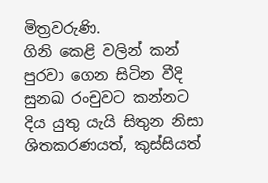මිත්‍රවරුණි.
ගිනි කෙළි වලින් කන් පුරවා ගෙන සිටින වීදි සුනඛ රංචුවට කන්නට දිය යුතු යැයි සිතුන නිසා ශිතකරණයත්, කුස්සියත්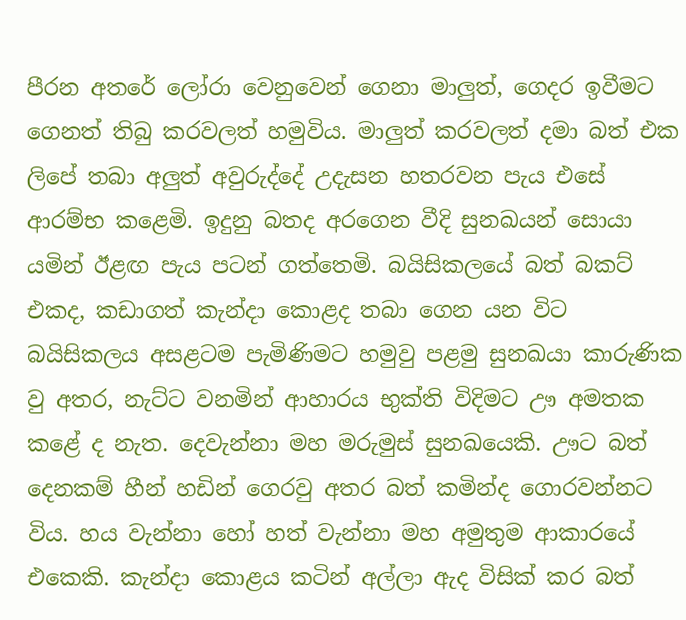පීරන අතරේ ලෝරා වෙනුවෙන් ගෙනා මාලුත්, ගෙදර ඉවීමට ගෙනත් තිබු කරවලත් හමුවිය. මාලුත් කරවලත් දමා බත් එක ලිපේ තබා අලුත් අවුරුද්දේ උදැසන හතරවන පැය එසේ ආරම්භ කළෙමි. ඉදුනු බතද අරගෙන වීදි සුනඛයන් සොයා යමින් ඊළඟ පැය පටන් ගත්තෙමි. බයිසිකලයේ බත් බකට් එකද, කඩාගත් කැන්දා කොළද තබා ගෙන යන විට බයිසිකලය අසළටම පැමිණිමට හමුවු පළමු සුනඛයා කාරුණික වු අතර, නැට්ට වනමින් ආහාරය භුක්ති විදිමට ඌ අමතක කළේ ද නැත. දෙවැන්නා මහ මරුමුස් සුනඛයෙකි. ඌට බත් දෙනකම් හීන් හඩින් ගෙරවු අතර බත් කමින්ද ගොරවන්නට විය. හය වැන්නා හෝ හත් වැන්නා මහ අමුතුම ආකාරයේ එකෙකි. කැන්දා කොළය කටින් අල්ලා ඇද විසික් කර බත්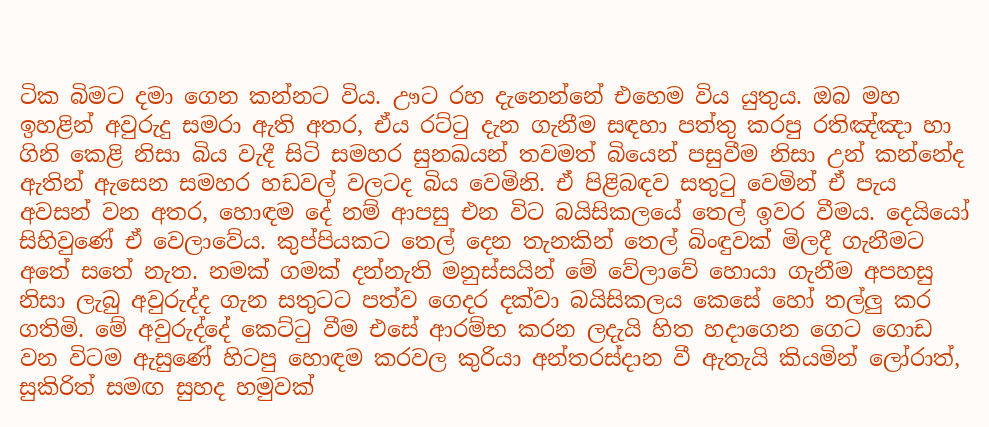ටික බිමට දමා ගෙන කන්නට විය. ඌට රහ දැනෙන්නේ එහෙම විය යුතුය. ඔබ මහ ඉහළින් අවුරුදු සමරා ඇති අතර, ඒය රට්ටු දැන ගැනීම සඳහා පත්තු කරපු රතිඤ්ඤා හා ගිනි කෙළි නිසා බිය වැදී සිටි සමහර සුනඛයන් තවමත් බියෙන් පසුවීම නිසා උන් කන්නේද ඇතින් ඇසෙන සමහර හඩවල් වලටද බිය වෙමිනි. ඒ පිළිබඳව සතුටු වෙමින් ඒ පැය අවසන් වන අතර, හොඳම දේ නම් ආපසු එන විට බයිසික‍ලයේ තෙල් ඉවර වීමය. දෙයියෝ සිහිවුණේ ඒ වෙලාවේය. කුප්පියකට තෙල් දෙන තැනකින් තෙල් බිංඳුවක් මිලදී ගැනීමට අතේ සතේ නැත. නමක් ගමක් දන්නැති මනුස්සයින් මේ වේලාවේ හොයා ගැනීම අපහසු නිසා ලැබු අවුරුද්ද ගැන සතුටට පත්ව ගෙදර දක්වා බයිසිකලය කෙසේ හෝ තල්ලු කර ගතිමි. මේ අවුරුද්දේ කෙට්ටු වීම එසේ ආරම්භ කරන ලදැයි හිත හදාගෙන ගෙට ගොඩ වන විටම ඇසුණේ හිටපු හොඳම කරවල කුරියා අන්තරස්දාන වී ඇතැයි කියමින් ලෝරාත්, සුකිරිත් සමඟ සුහද හමුවක්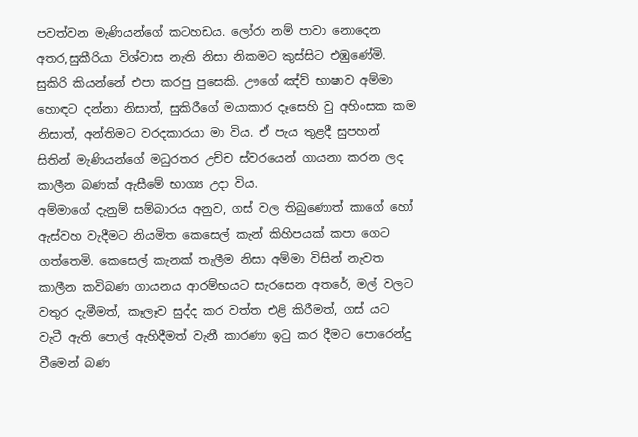පවත්වන මැණියන්ගේ කටහඩය. ලෝරා නම් පාවා නොදෙන අතර,සුකීරියා විශ්වාස නැති නිසා නිකමට කුස්සිට එඹුණේමි. සුකිරි කියන්නේ එපා කරපු පුසෙකි. ඌගේ ඤ්ව් භාෂාව අම්මා හොඳට දන්නා නිසාත්, සුකිරීගේ මයාකාර දෑසෙහි වු අහිංසක කම නිසාත්, අන්තිමට වරදකාරයා මා විය. ඒ පැය තුළදී සුපහන් සිතින් මැණියන්ගේ මධුරතර උච්ච ස්වරයෙන් ගායනා කරන ලද කාලීන බණක් ඇසීමේ භාග්‍ය උදා විය.
අම්මාගේ දැනුම් සම්බාරය අනුව, ගස් වල තිබුණොත් කාගේ හෝ ඇස්වහ වැදීමට නියමිත කෙසෙල් කැන් කිහිපයක් කපා ගෙට ගත්තෙමි. කෙසෙල් කැනක් තැලීම නිසා අම්මා විසින් නැවත කාලීන කවිබණ ගායනය ආරම්භයට සැරසෙන අතරේ, මල් වලට වතුර දැමීමත්, කෑලෑව සුද්ද කර වත්ත එළි කිරීමත්, ගස් යට වැටී ඇති පොල් ඇහිදීමත් වැනී කාරණා ඉටු කර දීමට පොරෙන්දු වීමෙන් බණ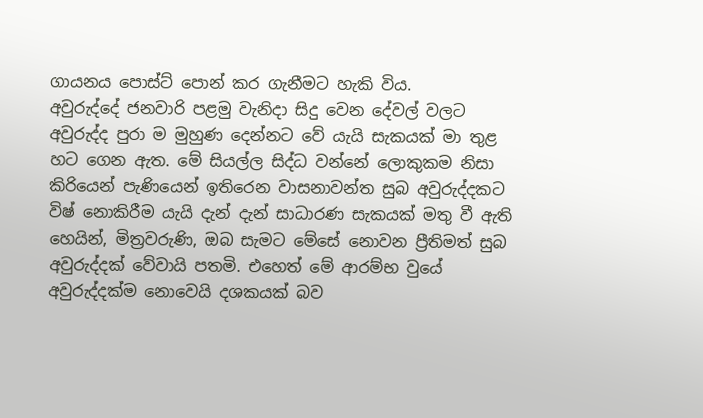ගායනය පොස්ට් පොන් කර ගැනීමට හැකි විය.
අවුරුද්දේ ජනවාරි පළමු වැනිදා සිදු වෙන දේවල් වලට අවුරුද්ද පුරා ම මුහුණ දෙන්නට වේ යැයි සැකයක් මා තුළ හට ගෙන ඇත. මේ සියල්ල සිද්ධ වන්නේ ලොකුකම නිසා කිරියෙන් පැණියෙන් ඉතිරෙන වාසනාවන්ත සුබ අවුරුද්දකට විෂ් නොකිරීම යැයි දැන් දැන් සාධාරණ සැකයක් මතු වී ඇති හෙයින්, මිත්‍රවරුණි, ඔබ සැමට මේසේ නොවන ප්‍රීතිමත් සුබ අවුරුද්දක් වේවායි පතමි. එහෙත් මේ ආරම්භ වුයේ අවුරුද්දක්ම නොවෙයි දශකයක් බව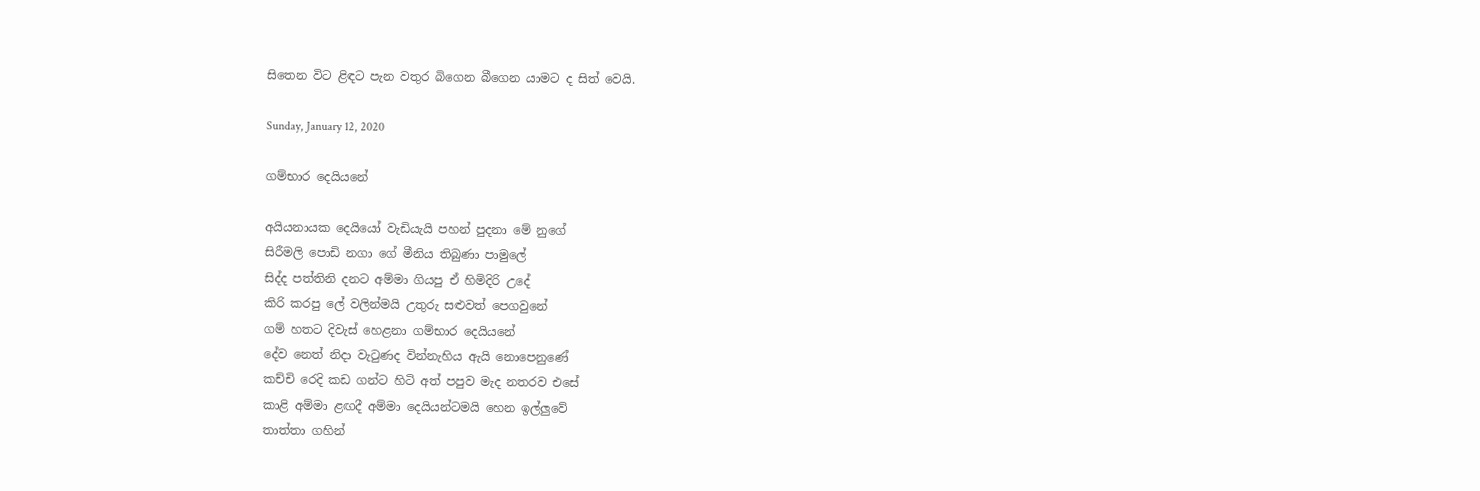සිතෙන විට ළිඳට පැන වතුර බිගෙන බීගෙන යාමට ද සිත් වෙයි.

Sunday, January 12, 2020

ගම්භාර දෙයියනේ

අයියනායක දෙයියෝ වැඩියැයි පහන් පුදනා මේ නුගේ
සිරීමලි පොඩි නගා ගේ මීනිය තිබුණා පාමුලේ
සිද්ද පත්තිනි දනට අම්මා ගියපු ඒ හිමිදිරි උදේ
කිරි කරපු ලේ වලින්මයි උතුරු සළුවත් පෙගවුනේ
ගම් හතට දිවැස් හෙළනා ගම්භාර දෙයියනේ
දේව නෙත් නිදා වැටුණද වින්නැහිය ඇයි නොපෙනුණේ
කච්චි රෙදි කඩ ගන්ට හිටි අත් පපුව මැද නතරව එසේ
කාළි අම්මා ළඟදී අම්මා දෙයියන්ටමයි හෙන ඉල්ලුවේ
තාත්තා ගහින්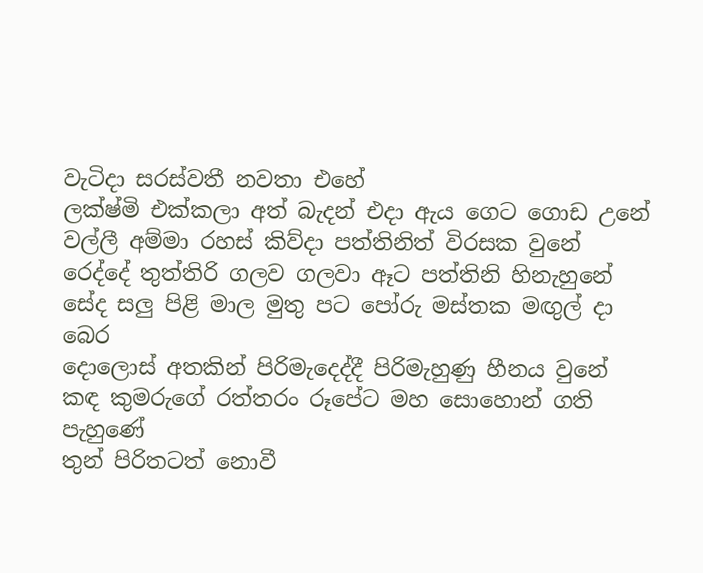වැටිදා සරස්වතී නවතා එහේ
ලක්ෂ්මි එක්කලා අත් බැදන් එදා ඇය ගෙට ගොඩ උනේ
වල්ලී අම්මා රහස් කිව්දා පත්තිනිත් විරසක වුනේ
රෙද්දේ තුත්තිරි ගලව ගලවා ඈට පත්තිනි හිනැහුනේ
සේද සලු පිළි මාල මුතු පට පෝරු මස්තක මඟුල් දා බෙර
දොලොස් අතකින් පිරිමැදෙද්දී පිරිමැහුණු හීනය වුනේ
කඳ කුමරුගේ රත්තරං රූපේට මහ සොහොන් ගති පැහුණේ
තුන් පිරිතටත් නොවී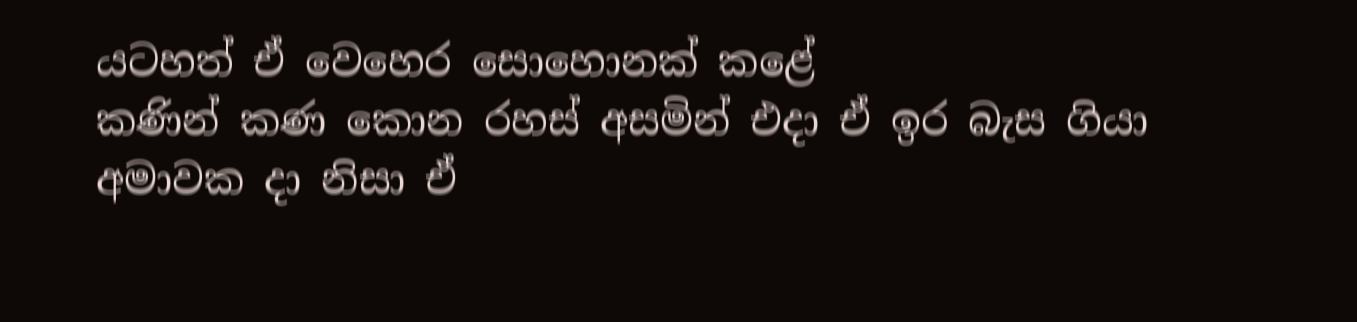යටහත් ඒ වෙහෙර සොහොනක් කළේ
කණින් කණ කොන රහස් අසමින් එදා ඒ ඉර බැස ගියා
අමාවක දා නිසා ඒ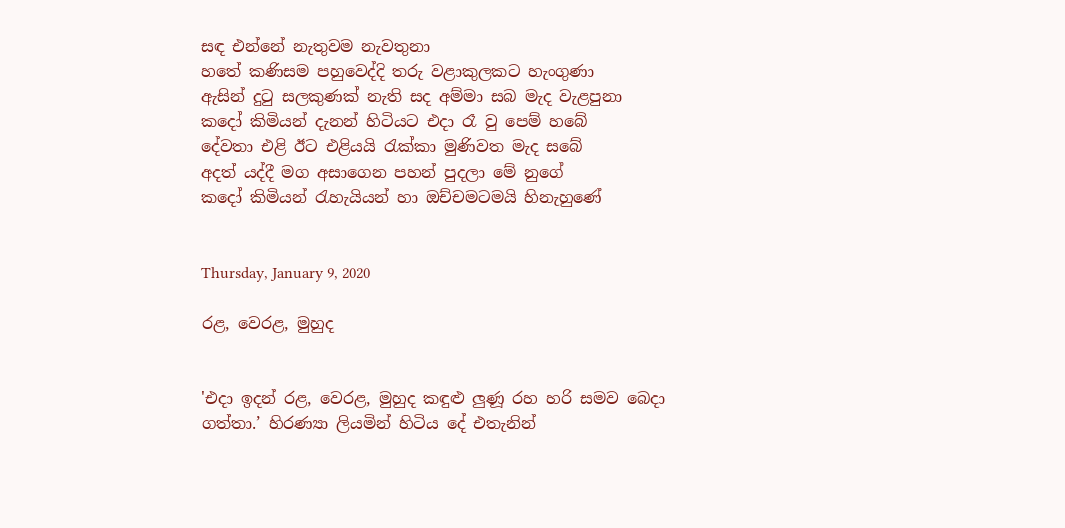සඳ එන්නේ නැතුවම නැවතුනා
හතේ කණිසම පහුවෙද්දි තරු වළාකුලකට හැංගුණා
ඇසින් දුටු සලකුණක් නැති සද අම්මා සබ මැද වැළපුනා
කදෝ කිමියන් දැනන් හිටියට එදා රෑ වු පෙම් හ‍බේ
දේවත‍ා එළි ඊට එළියයි රැක්කා මුණිවත මැද සබේ
අදත් යද්දී මග අසාගෙන පහන් පුදලා මේ නුගේ
කදෝ කිමියන් රැහැයියන් හා ඔච්චමටමයි හිනැහුණේ


Thursday, January 9, 2020

රළ, වෙරළ, මුහුද


'එදා ඉදන් රළ, වෙරළ, මුහුද කඳුළු ලුණූ රහ හරි සමව බෙදා ගත්තා.’ හිරණ්‍යා ලියමින් හිටිය දේ එතැනින්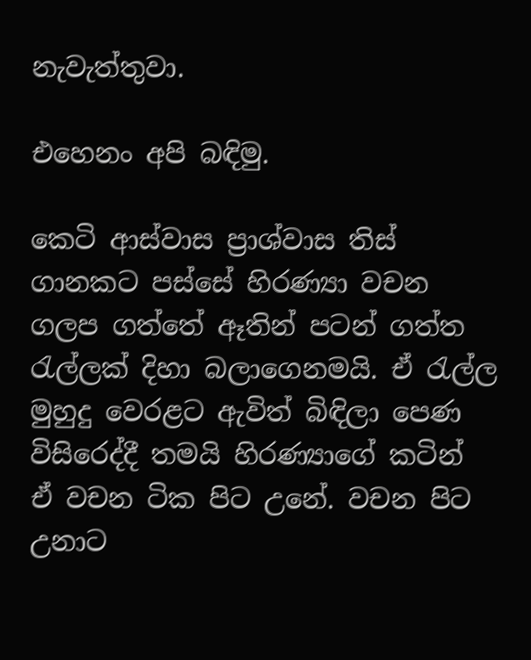නැවැත්තුවා.

එහෙනං අපි බඳිමු.

කෙටි ආස්වාස ප්‍රාශ්වාස තිස් ගානකට පස්සේ හිරණ්‍යා වචන ගලප ගත්තේ ඈතින් පටන් ගත්ත රැල්ලක් දිහා බලාගෙනමයි. ඒ රැල්ල මුහුදු වෙරළට ඇවිත් බිඳිලා පෙණ විසිරෙද්දී තමයි හිරණ්‍යාගේ කටින් ඒ වචන ටික පිට උනේ. වචන පිට උනාට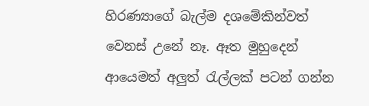හිරණ්‍යාගේ බැල්ම දශමේකින්වත්  වෙනස් උනේ නෑ. ඈත මුහුදෙන් ආයෙමත් අලුත් රැල්ලක් පටන් ගන්න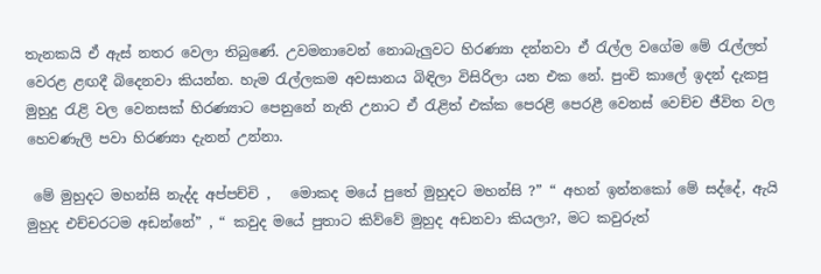තැනකයි ඒ ඇස් නතර වෙලා තිබුණේ. උවමනාවෙන් නොබැලුවට හිරණ්‍යා දන්නවා ඒ රැල්ල වගේම මේ රැල්ලත් වෙරළ ළඟදී බිදෙනවා කියන්න. හැම රැල්ලකම අවසානය බිඳිලා විසිරිලා යන එක නේ. පුංචි කාලේ ඉදන් දැකපු මුහුදු රැළි වල වෙනසක් හිරණ්‍යාට පෙනුනේ නැති උනාට ඒ රැළිත් එක්ක පෙරළි පෙරළී වෙනස් වෙච්ච ජීවිත වල හෙවණැලි පවා හිරණ්‍යා දැනන් උන්නා.

 මේ මුහුදට මහන්සි නැද්ද අප්පච්චි ,   මොකද මයේ පුතේ මුහුදට මහන්සි ?” “ අහන් ඉන්නකෝ මේ සද්දේ, ඇයි මුහුද එච්චරටම අඩන්නේ” , “ කවුද මයේ පුතාට කිව්වේ මුහුද අඩනවා කියලා?, මට කවුරුත්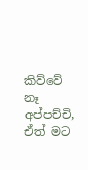කිව්වේ නෑ අප්පච්චි,  ඒත් මට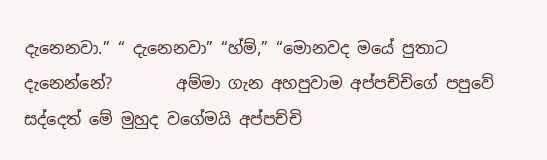දැනෙනවා.” “ දැනෙනවා” “හ්ම්,” “මොනවද මයේ පුතාට දැනෙන්නේ?        අම්මා ගැන අහපුවාම අප්පච්චිගේ පපුවේ සද්දෙත් මේ මුහුද වගේමයි අප්පච්චි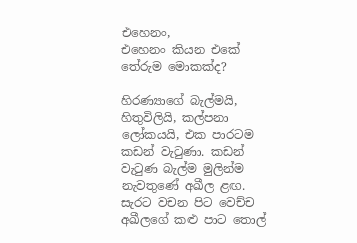එහෙනං,
එහෙනං කියන එකේ තේරුම මොකක්ද?

හිරණ්‍යාගේ බැල්මයි, හිතුවිලියි, කල්පනා ලෝකයයි, එක පාරටම කඩන් වැටුණා. කඩන් වැටුණ බැල්ම මුලින්ම නැවතුණේ අඛීල ළඟ.  සැරට වචන පිට වෙච්ච අඛීලගේ කළු පාට තොල්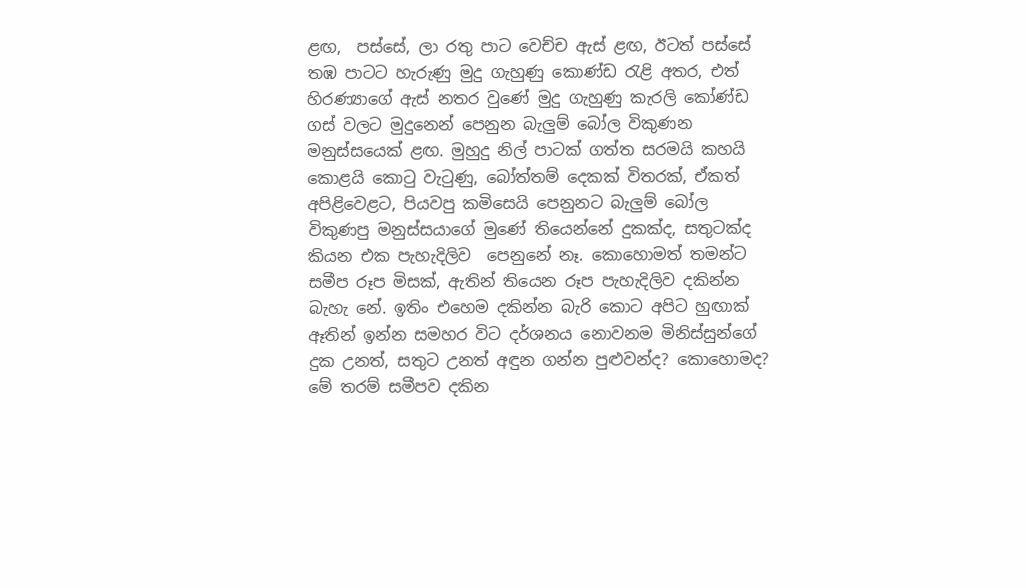ළඟ,  පස්සේ, ලා රතු පාට වෙච්ච ඇස් ළඟ, ඊටත් පස්සේ තඹ පාටට හැරුණු මුදු ගැහුණු කොණ්ඩ රැළි අතර, එත් හිරණ්‍යාගේ ඇස් නතර වුණේ මුදු ගැහුණු කැරලි කෝණ්ඩ ගස් වලට මුදුනෙන් පෙනුන බැලුම් බෝල විකුණන මනුස්සයෙක් ළඟ. මුහුදු නිල් පාටක් ගත්ත සරමයි කහයි කොළයි කොටු වැටුණු, බෝත්තම් දෙකක් විතරක්, ඒකත් අපිළිවෙළට, පියවපු කමිසෙයි පෙනුනට බැලුම් බෝල විකුණපු මනුස්සයාගේ මුණේ තියෙන්නේ දුකක්ද, සතුටක්ද කියන එක පැහැදිලිව  පෙනුනේ නෑ. කොහොමත් තමන්ට සමීප රූප මිසක්, ඇතින් තියෙන රූප පැහැදිලිව දකින්න බැහැ නේ. ඉතිං එහෙම දකින්න බැරි කොට අපිට හුඟාක් ඈතින් ඉන්න සමහර විට දර්ශනය නොවනම මිනිස්සුන්ගේ දුක උනත්, සතුට උනත් අඳුන ගන්‍න පුළුවන්ද? කොහොමද? මේ තරම් සමීපව දකින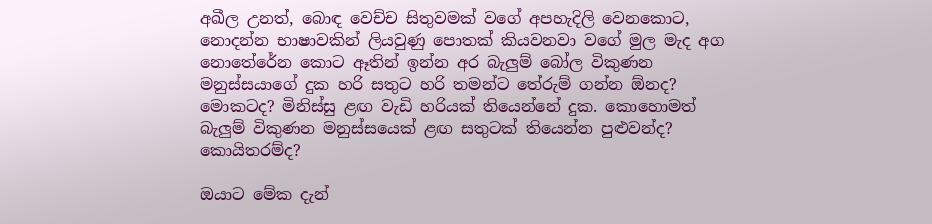අඛීල උනත්, බොඳ වෙච්ච සිතුවමක් වගේ අපහැදිලි වෙනකොට, නොදන්න භාෂාවකින් ලියවුණු පොතක් කියවනවා වගේ මුල මැද අග නොතේරේන කොට ඈතින් ඉන්න අර බැලුම් බෝල විකුණන මනුස්සයාගේ දුක හරි සතුට හරි තමන්ට තේරුම් ගන්න ඕනද? මොකටද? මිනිස්සු ළඟ වැඩි හරියක් තියෙන්නේ දුක. කොහොමත් බැලුම් විකුණන මනුස්සයෙක් ළඟ සතුටක් තියෙන්න පුළුවන්ද? කොයිතරම්ද?

ඔයාට මේක දැන්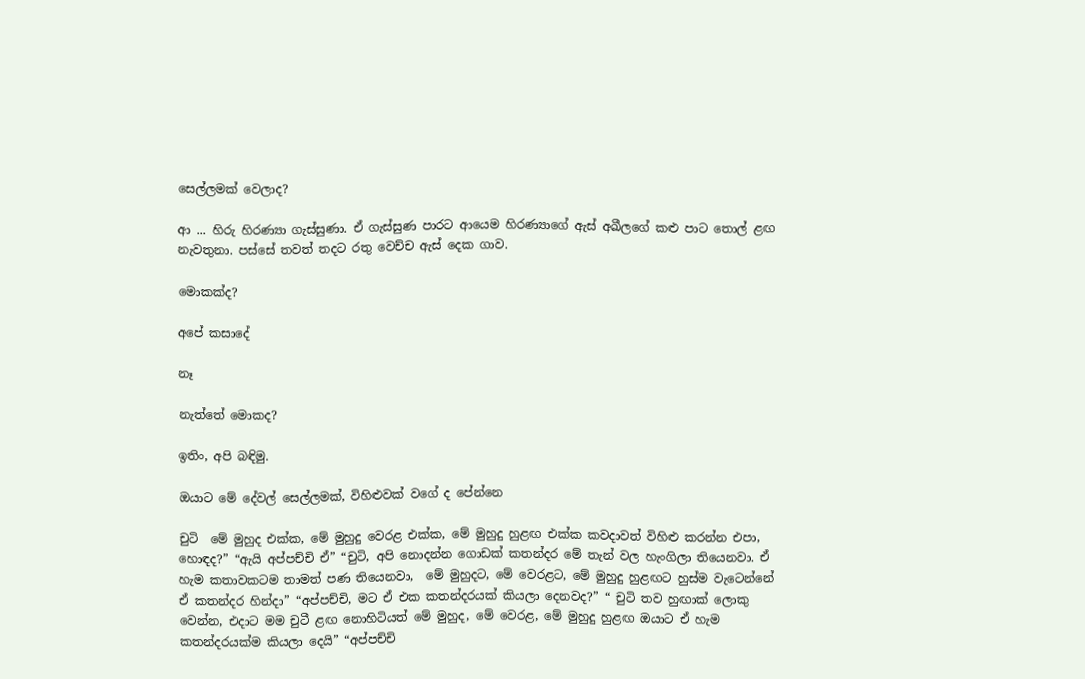සෙල්ලමක් වෙලාද?

ආ ... හිරු හිරණ්‍යා ගැස්සුණා. ඒ ගැස්සුණ පාරට ආයෙම හිරණ්‍යාගේ ඇස් අඛීල‍ගේ කළු පාට තොල් ළඟ නැවතුනා. පස්සේ තවත් තදට රතු වෙච්ච ඇස් දෙක ගාව.

මොකක්ද?

අපේ කසාදේ

නෑ

නැත්තේ මොකද?

ඉතිං, අපි බඳිමු.

ඔයාට මේ දේවල් සෙල්ලමක්, විහිළුවක් ‍වගේ ද පේන්නෙ

චුටි  මේ මුහුද එක්ක, මේ මුහුදු වෙරළ එක්ක, මේ මුහුදු හුළඟ එක්ක කවදාවත් විහිළු කරන්න එපා, හොඳද?” “ඇයි අප්පච්චි ඒ” “චුටි, අපි නොදන්න ගොඩක් කතන්දර මේ තැන් වල හැංගිලා තියෙනවා. ඒ හැම කතාවකටම තාමත් පණ තියෙනවා,  මේ මුහුදට, මේ වෙරළට, මේ මුහුදු හුළඟට හුස්ම වැටෙන්නේ  ඒ කතන්දර හින්දා” “අප්පච්චි, මට ඒ එක කතන්දරයක් කියලා දෙනවද?” “ චුටි තව හුඟාක් ලොකු වෙන්න, එදාට මම චුටී ළඟ නොහිටියත් මේ මුහුද, මේ වෙරළ, මේ මුහුදු හුළඟ ඔයාට ඒ හැම කතන්දරයක්ම කියලා දෙයි” “අප්පච්චි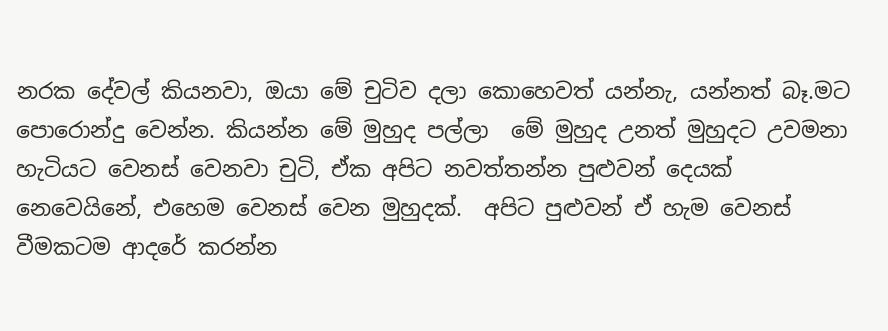නරක දේවල් කියනවා, ඔයා මේ චුටිව දලා කොහෙවත් යන්නැ, යන්නත් බෑ.මට පොරොන්දු වෙන්න. කියන්න මේ මුහුද පල්ලා  මේ මුහුද උනත් මුහුදට උවමනා හැටියට වෙනස් වෙනවා චුටි, ඒක අපිට නවත්තන්න පුළුවන් දෙයක් නෙවෙයිනේ, එහෙම වෙනස් වෙන මුහුදක්.  අපිට පුළුවන් ඒ හැම වෙනස් වීමකටම ආදරේ කරන්න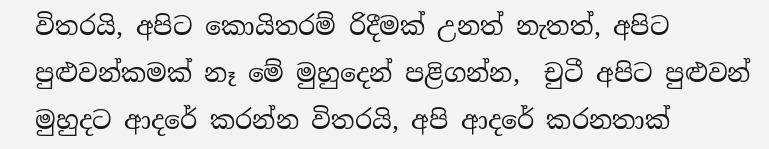විතරයි, අපිට කොයිතරම් රිදීමක් උනත් නැතත්, අපිට පුළුවන්කමක් නෑ මේ මුහුදෙන් පළිගන්න,  චුටී අපිට පුළුවන් මුහුදට ආදරේ කරන්න විතරයි, අපි ආදරේ කරනතාක්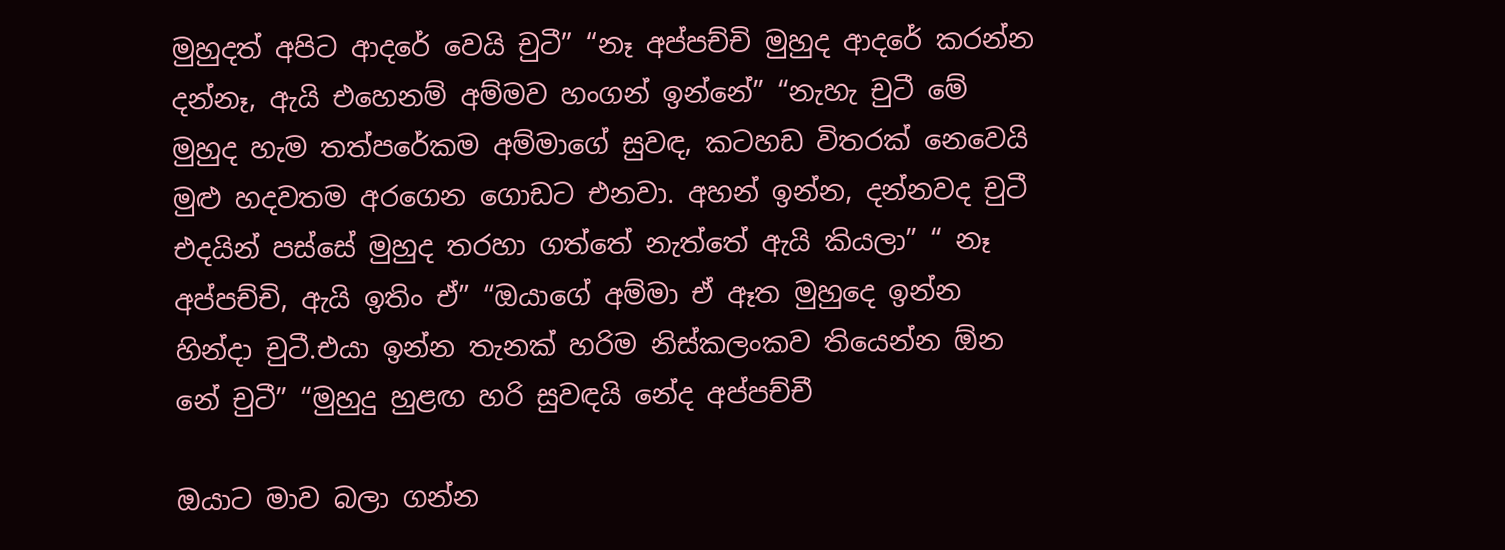මුහුදත් අපිට ආදරේ වෙයි චුටී” “නෑ අප්පච්චි මුහුද ආදරේ කරන්න දන්නෑ, ඇයි එහෙනම් අම්මව හංගන් ඉන්නේ” “නැහැ චුටී මේ මුහුද හැම තත්පරේකම අම්මාගේ සුවඳ, කටහඩ විතරක් නෙවෙයි මුළු හදවතම අරගෙන ගොඩට එනවා. අහන් ඉන්න, දන්නවද චුටී එදයින් පස්සේ මුහුද තරහා ගත්තේ නැත්තේ ඇයි කියලා” “ නෑ අප්පච්චි, ඇයි ඉතිං ඒ” “ඔයාගේ අම්මා ඒ ඈත මුහුදෙ ඉන්න හින්දා චුටී.එයා ඉන්න තැනක් හරිම නිස්කලංකව තියෙන්න ඕන නේ චුටී” “මුහුදු හුළඟ හරි සුවඳයි නේද අප්පච්චී

ඔයාට මාව බලා ගන්න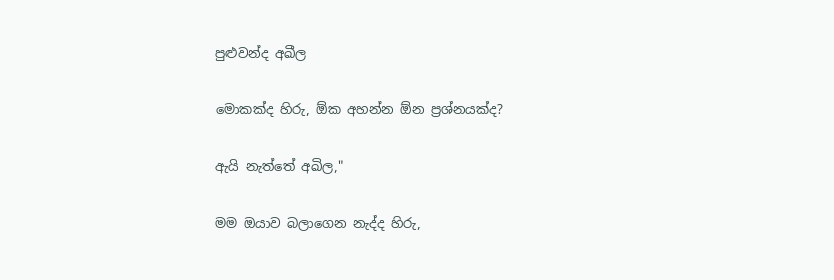පුළුවන්ද අඛීල

මොකක්ද හිරු, ඕක අහන්න ඕන ප්‍රශ්නයක්ද?

ඇයි නැත්තේ අඛිල,"

මම ඔයාව බලාගෙන නැද්ද හිරු,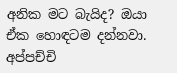අනික මට බැයිද? ඔයා ඒක හොඳටම දන්නවා. අප්පච්චි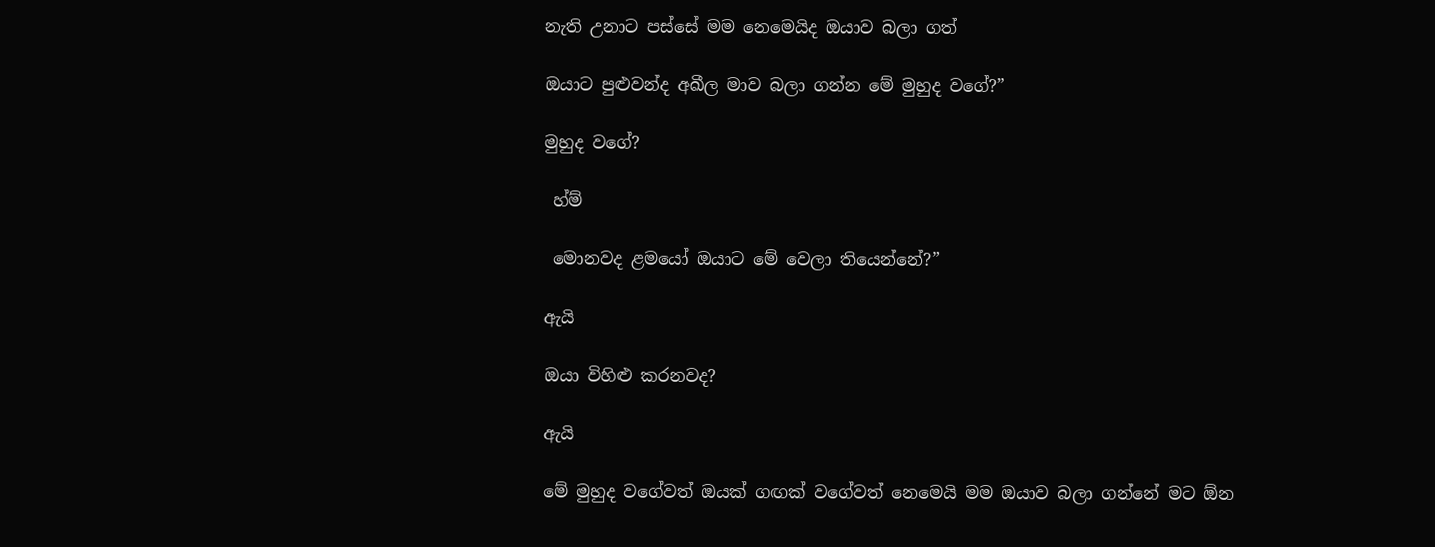නැති උනාට පස්සේ මම නෙමෙයිද ඔයාව බලා ගත්

ඔයාට පුළුවන්ද අඛීල මාව බලා ගන්න මේ මුහුද වගේ?”

මුහුද වගේ?

 හ්ම්

 මොනවද ළමයෝ ඔයාට මේ වෙලා තියෙන්නේ?”

ඇයි

ඔයා විහිළු කරනවද?

ඇයි

මේ මුහුද වගේවත් ඔයක් ගඟක් වගේවත් නෙමෙයි මම ඔයාව බලා ගන්‍නේ මට ඕන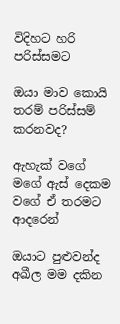විදිහට හරි පරිස්සමට

ඔයා මාව කොයි තරම් පරිස්සම් කරනවද?

ඇහැක් වගේ මගේ ඇස් දෙකම වගේ ඒ තරමට ආදරෙන්

ඔයාට පුළුවන්ද අඛීල මම දකින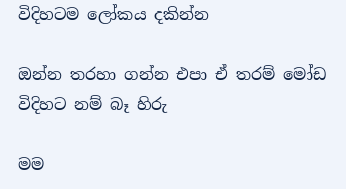විදිහටම ලෝකය දකින්න

ඔන්න තරහා ගන්න එපා ඒ තරම් මෝඩ විදිහට නම් බෑ හිරු

මම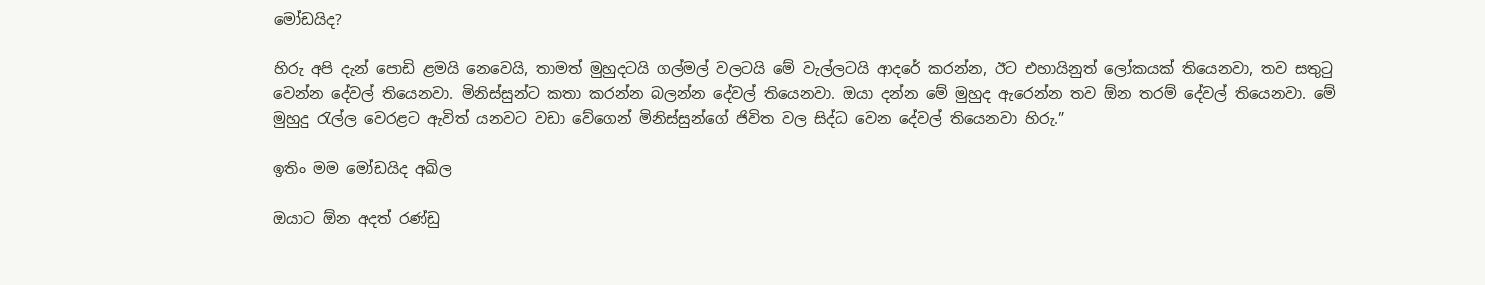මෝඩයිද?

හිරු අපි දැන් පොඩි ළමයි නෙවෙයි, තාමත් මුහුදටයි ගල්මල් වලටයි මේ වැල්ලටයි ආදරේ කරන්න, ඊට එහායිනුත් ලෝකයක් තියෙනවා, තව සතුටු වෙන්න දේවල් තියෙනවා. මිනිස්සුන්ට කතා කරන්න බලන්න දේවල් තියෙනවා. ඔයා දන්න මේ මුහුද ඇරෙන්න තව ඕන තරම් දේවල් තියෙනවා. මේ මුහුදු රැල්ල වෙරළට ඇවිත් යනවට වඩා වේගෙන් මිනිස්සුන්ගේ ජිවිත වල සිද්ධ වෙන දේවල් තියෙනවා හිරු.”

ඉතිං මම මෝඩයිද අඛිල

ඔයාට ඕන අදත් රණ්ඩු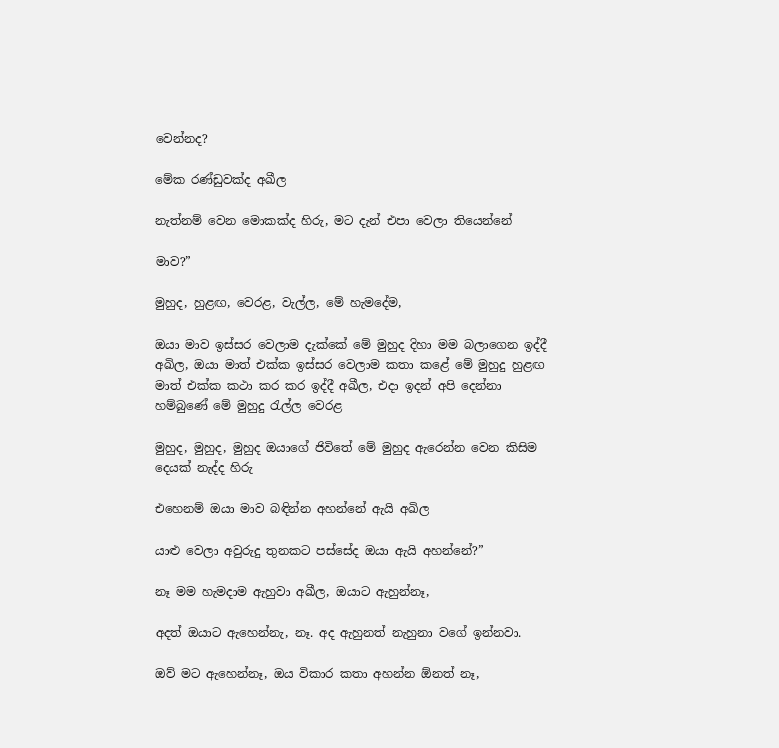වෙන්නද?

මේක රණ්ඩුවක්ද අඛීල

නැත්නම් වෙන මොකක්ද හිරු, මට දැන් එපා වෙලා තියෙන්නේ

මාව?”

මුහුද, හුළඟ, වෙරළ, වැල්ල, මේ හැමදේම,

ඔයා මාව ඉස්සර වෙලාම දැක්කේ මේ මුහුද දිහා මම බලාගෙන ඉද්දී අඛිල, ඔයා මාත් එක්ක ඉස්සර වෙලාම කතා කළේ මේ මුහුදු හුළඟ මාත් එක්ක කථා කර කර ඉද්දී අඛීල, එදා ඉදන් අපි දෙන්නා හම්බුණේ මේ මුහුදු රැල්ල වෙරළ

මුහුද, මුහුද, මුහුද ඔයාගේ ජිවිතේ මේ මුහුද ඇරෙන්න වෙන කිසිම දෙයක් නැද්ද හිරු

එහෙනම් ඔයා මාව බඳින්න අහන්නේ ඇයි අඛිල

යාළු වෙලා අවුරුදු තුනකට පස්සේද ඔයා ඇයි අහන්නේ?”

නෑ මම හැමදාම ඇහුවා අඛීල, ඔයාට ඇහුන්නෑ,

අදත් ඔයාට ඇහෙන්නැ, නෑ. අද ඇහුනත් නැහුනා වගේ ඉන්නවා.

ඔව් මට ඇහෙන්නෑ, ඔය විකාර කතා අහන්න ඕනත් නෑ,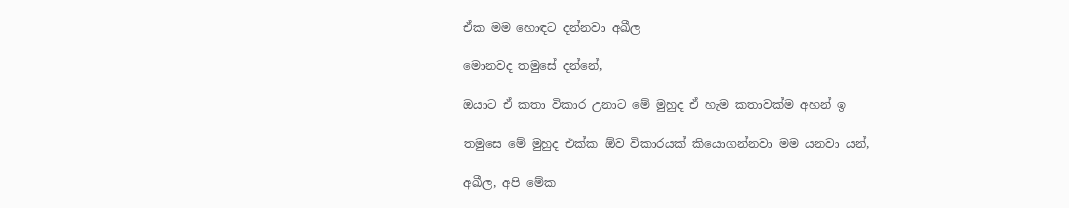ඒක මම හොඳට දන්නවා අඛීල

මොනවද තමුසේ දන්නේ,

ඔයාට ඒ කතා විකාර උනාට මේ මුහුද ඒ හැම කතාවක්ම අහන් ඉ

තමුසෙ මේ මුහුද එක්ක ඕව විකාරයක් කියොගන්නවා මම යනවා යන්,

අඛීල, අපි මේක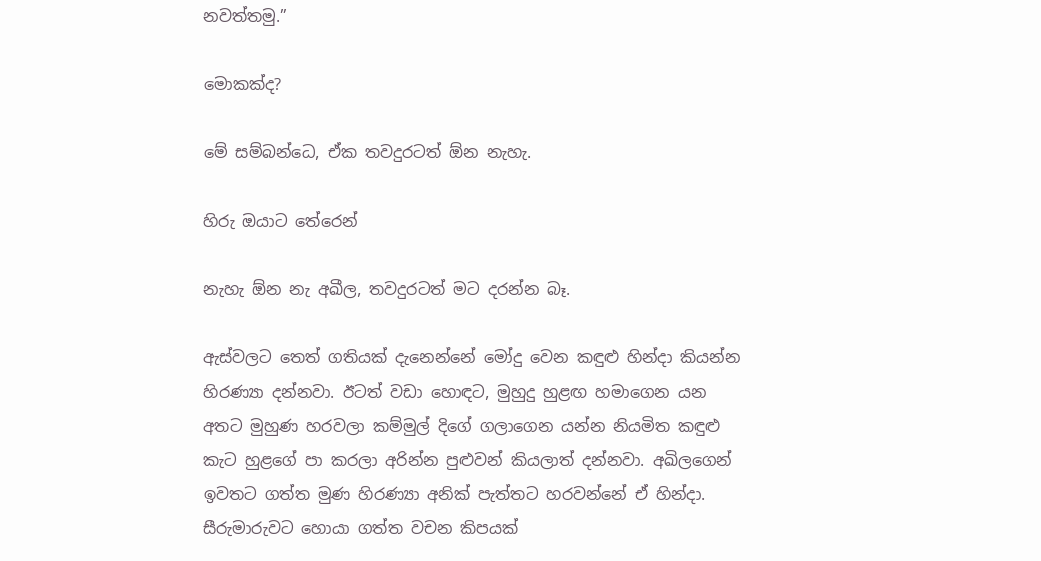නවත්තමු.”

මොකක්ද?

මේ සම්බන්ධෙ, ඒක තවදුරටත් ඕන නැහැ.

හිරු ඔයාට තේරෙන්

නැහැ ඕන නැ අඛීල, තවදුරටත් මට දරන්න බෑ.

ඇස්වලට තෙත් ගතියක් දැනෙන්නේ මෝදු වෙන කඳුළු හින්දා කියන්න හිරණ්‍යා දන්නවා. ඊටත් වඩා හොඳට, මුහුදු හුළඟ හමාගෙන යන අතට මුහුණ හරවලා කම්මුල් දිගේ ගලාගෙන යන්න නියමිත කඳුළු කැට හුළගේ පා කරලා අරින්න පුළුවන් කියලාත් දන්නවා. අඛිලගෙන් ඉවතට ගත්ත මුණ හිරණ්‍යා අනික් පැත්තට හරවන්නේ ඒ හින්දා. සීරුමාරුවට හොයා ගත්ත වචන කිපයක්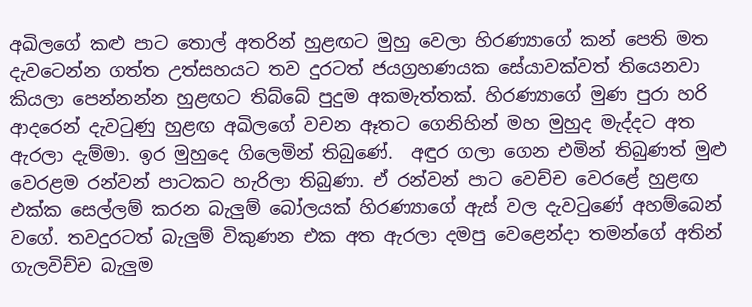අඛිලගේ කළු පාට තොල් අතරින් හුළඟට මුහු වෙලා හිරණ්‍යාගේ කන් පෙති මත දැවටෙන්න ගත්ත උත්සහයට තව දුරටත් ජයග්‍රහණයක සේයාවක්වත් තියෙනවා කියලා පෙන්නන්න හුළඟට තිබ්බේ පුදුම අකමැත්තක්. හිරණ්‍යාගේ මුණ පුරා හරි ආදරෙන් දැවටුණු හුළඟ අඛිලගේ වචන ඈතට ගෙනිහින් මහ මුහුද මැද්දට අත ඇරලා දැම්මා. ඉර මුහුදෙ ගිලෙමින් තිබුණේ.  අඳුර ගලා ගෙන එමින් තිබුණත් මුළු වෙරළම රන්වන් පාටකට හැරිලා තිබුණා. ඒ රන්වන් පාට වෙච්ච වෙරළේ හුළඟ එක්ක සෙල්ලම් කරන බැලුම් බෝලයක් හිරණ්‍යාගේ ඇස් වල දැවටුණේ අහම්බෙන් වගේ. තවදුරටත් බැලුම් විකුණන එක අත ඇරලා දමපු වෙළෙන්දා තමන්ගේ අතින් ගැලවිච්ච බැලුම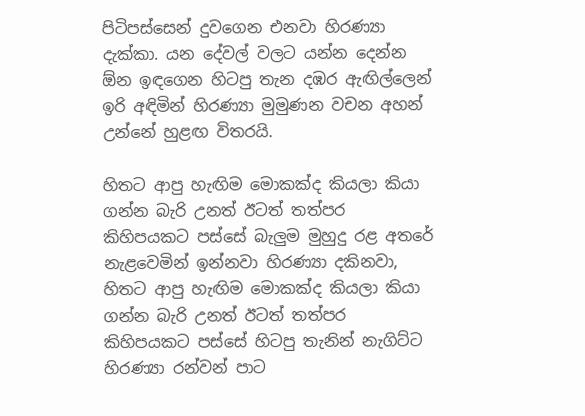පිටිපස්සෙන් දුවගෙන එනවා හිරණ්‍යා දැක්කා. යන දේවල් වලට යන්න දෙන්න ඕන ඉඳගෙන හිටපු තැන දඹර ඇඟිල්ලෙන් ඉරි අඳිමින් හිරණ්‍යා මුමුණන වචන අහන් උන්නේ හුළඟ විතරයි.

හිතට ආපු හැඟිම මොකක්ද කියලා කියා ගන්න බැරි උනත් ඊටත් තත්පර කිහිපයකට පස්සේ බැලුම මුහුදු රළ අතරේ නැළවෙමින් ඉන්නවා හිරණ්‍යා දකිනවා, හිතට ආපු හැඟිම මොකක්ද කියලා කියා ගන්න බැරි උනත් ඊටත් තත්පර කිහිපයකට පස්සේ හිටපු තැනින් නැගිට්ට හිරණ්‍යා රන්වන් පාට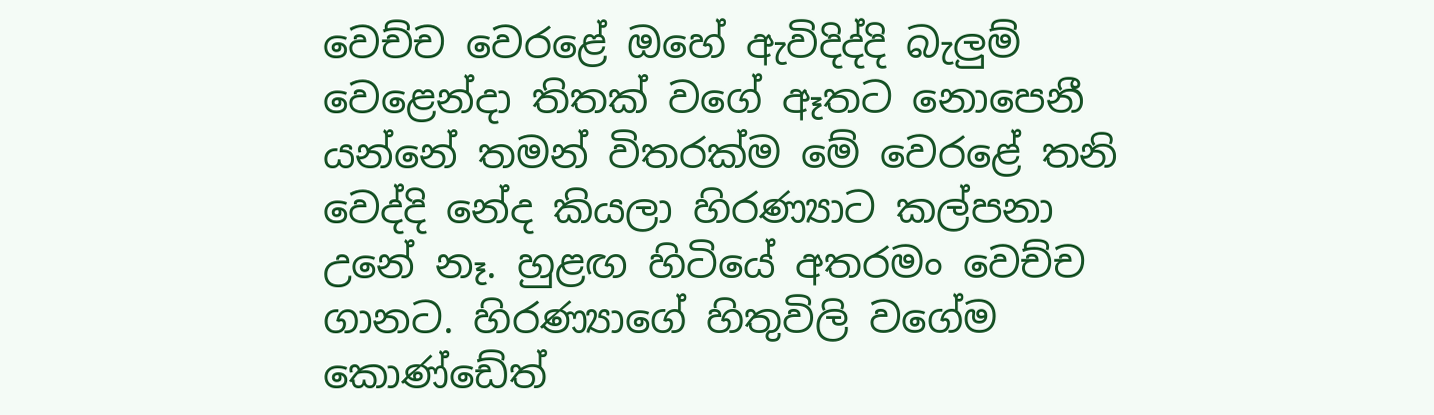වෙච්ච වෙරළේ ඔහේ ඇවිදිද්දි බැලුම් වෙළෙන්දා තිතක් වගේ ඈතට නොපෙනී යන්නේ තමන් විතරක්ම මේ වෙරළේ තනි වෙද්දි නේද කියලා හිරණ්‍යාට කල්පනා උනේ නෑ. හුළඟ හිටියේ අතරමං වෙච්ච ගානට. හිරණ්‍යාගේ හිතුවිලි වගේ‍ම කොණ්ඩේත්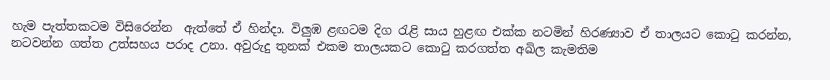හැම පැත්තකටම විසිරෙන්න  ඇත්තේ ඒ හින්දා. විලුඹ ළඟ‍ටම දිග රැළි සාය හුළඟ එක්ක නටමින් හිරණ්‍යාව ඒ තාලයට කොටු කරන්න, නටවන්න ගත්ත උත්සහය පරාද උනා. අවුරුදු තුනක් එකම තාලයකට කොටු කරගත්ත අඛිල කැමතිම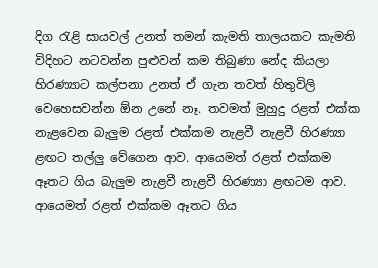දිග රැළි සායවල් උනත් තමන් කැමති තාලයකට කැමති විදිහට නටවන්න පුළුවන් කම තිබුණා නේද කියලා හිරණ්‍යාට කල්පනා උනත් ඒ ගැන තවත් හිතුවිලි වෙහෙසවන්න ඕන උනේ නෑ. තවමත් මුහුදු රළත් එක්ක නැළවෙන බැලුම රළත් එක්කම නැළවී නැළවී හිරණ්‍යා ළඟ‍ට තල්ලු වේගෙන ආව. ආයෙමත් රළත් එක්කම ඈතට ගිය බැලුම නැළවී නැළවී හිරණ්‍යා ළඟ‍ටම ආව. ආයෙමත් රළත් එක්කම ඈතට ගිය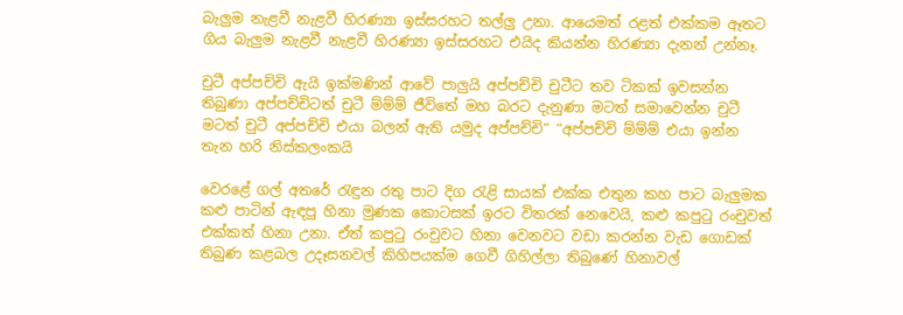බැලුම නැළවී නැළවී හිරණ්‍යා ඉස්සරහට තල්ලු උනා. ආයෙමත් රළත් එක්කම ඈතට ගිය බැලුම නැළවී නැළවී හිරණ්‍යා ඉස්සරහට එයිද කියන්න හිරණ්‍යා දැනන් උන්නෑ.

චුටී අප්පච්චි ඇයි ඉක්මණින් ආවේ පාලුයි අප්පච්චි චුටීට තව ටිකක් ඉවසන්න තිබුණා අප්පච්චිටත් චුටී ම්ම්ම් ජීවිතේ මහ බරට දැනුණා මටත් සමාවෙන්න චුටී මටත් චුටී අප්පච්චි එයා බලන් ඇති යමුද අප්පච්චි” “අප්පච්චි ම්ම්ම් එයා ඉන්න තැන හරි නිස්කලංකයි

වෙරළේ ගල් අතරේ රැඳුන රතු පාට දිග රැළි සායක් එක්ක එතුන කහ පාට බැලුමක කළු පාටින් ඇඳපු හිනා මුණක කොටසක් ඉරට විතරක් නෙවෙයි, කළු කපුටු රංචුවත් එක්කත් හිනා උනා. ඒත් කපුටු රංචුවට හිනා වෙනවට වඩා කරන්න වැඩ ගොඩක් තිබුණ කළබල උදෑසනවල් කිහිපයක්ම ගෙවී ගිහිල්ලා තිබුණේ හිනාවල්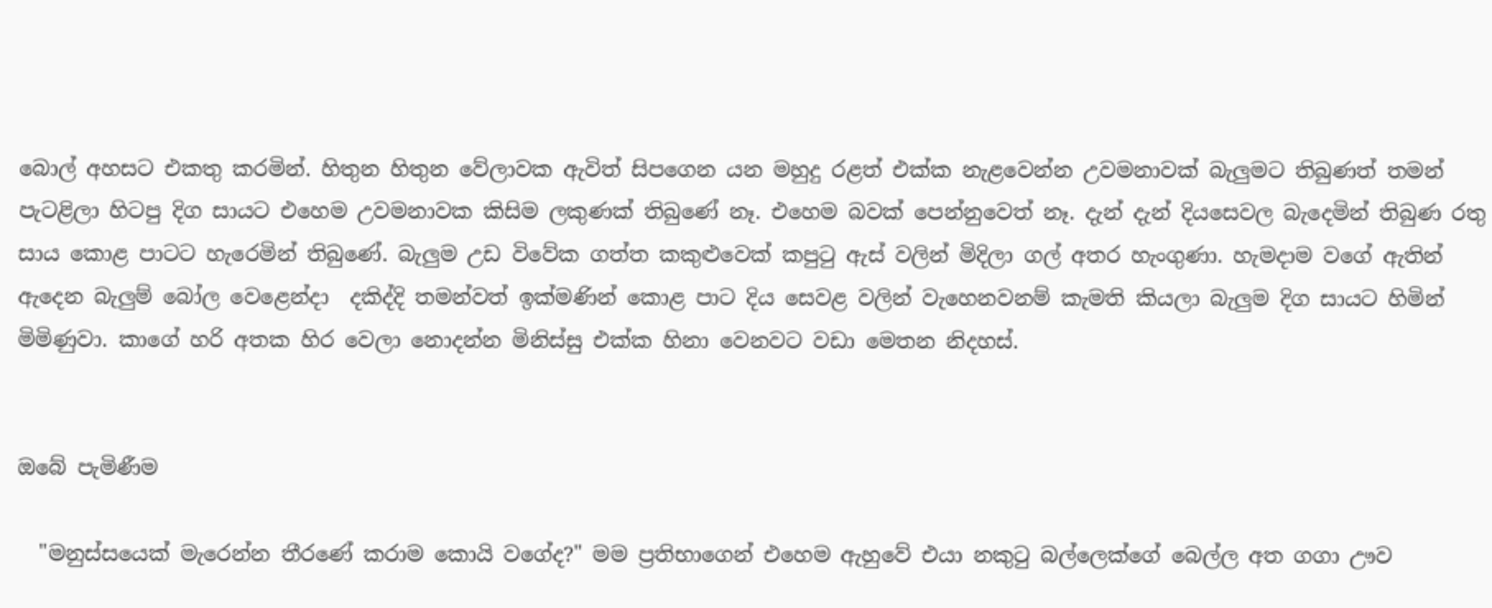බොල් අහසට එකතු කරමින්. හිතුන හිතුන වේලාවක ඇවිත් සිපගෙන යන මහුදු රළත් එක්ක නැළවෙන්න උවමනාවක් බැලුමට තිබුණත් තමන් පැටළිලා හිටපු දිග සායට එහෙම උවමනාවක කිසිම ලකුණක් තිබුණේ නෑ. එහෙම බවක් පෙන්නුවෙත් නෑ. දැන් දැන් දියසෙවල බැදෙමින් තිබුණ රතු සාය කොළ පාටට හැරෙමින් තිබුණේ. බැලුම උඩ විවේක ගත්ත කකුළුවෙක් කපුටු ඇස් වලින් මිදිලා ගල් අතර හැංගුණා. හැමදාම වගේ ඇතින් ඇදෙන බැලුම් බෝල වෙළෙන්දා  දකිද්දි තමන්වත් ඉක්මණින් කොළ පාට දිය සෙවළ වලින් වැහෙනවනම් කැමති කියලා බැලුම දිග සායට හිමින් මිමිණුවා. කාගේ හරි අතක හිර වෙලා නොදන්න මිනිස්සු එක්ක හිනා වෙනවට වඩා මෙතන නිදහස්.


ඔබේ පැමිණීම

  "මනුස්සයෙක් මැරෙන්න තීරණේ කරාම කොයි වගේද?" මම ප්‍රතිභාගෙන් එහෙම ඇහුවේ එයා නකුටු බල්ලෙක්ගේ බෙල්ල අත ගගා ඌව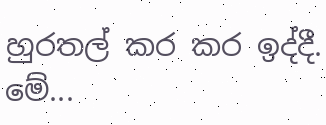හුරතල් කර කර ඉද්දී. මේ...